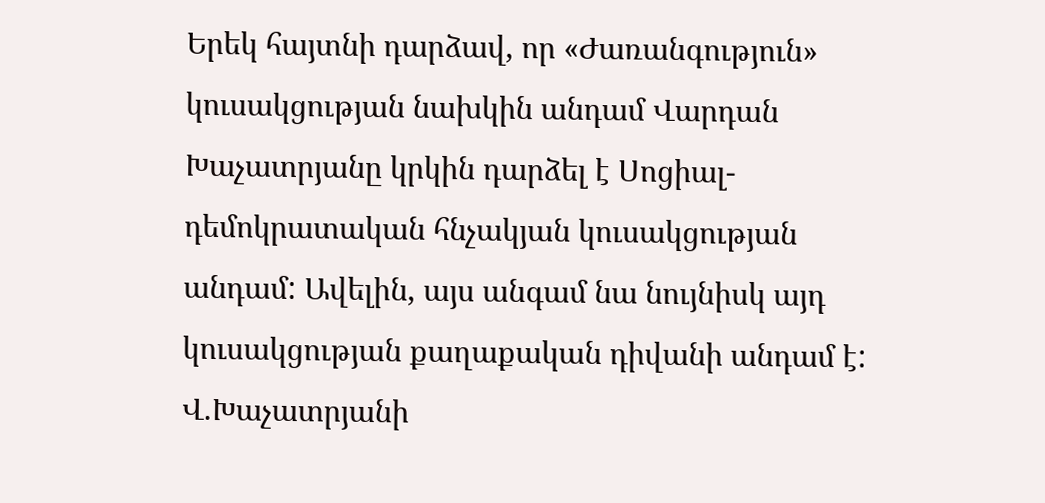Երեկ հայտնի դարձավ, որ «Ժառանգություն» կուսակցության նախկին անդամ Վարդան Խաչատրյանը կրկին դարձել է Սոցիալ-դեմոկրատական հնչակյան կուսակցության անդամ: Ավելին, այս անգամ նա նույնիսկ այդ կուսակցության քաղաքական դիվանի անդամ է: Վ.Խաչատրյանի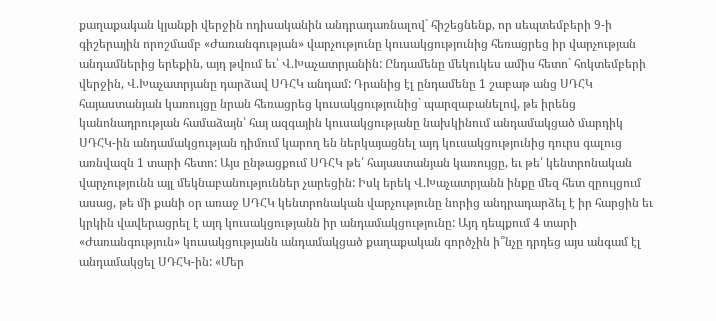քաղաքական կյանքի վերջին ոդիսականին անդրադառնալով` հիշեցնենք, որ սեպտեմբերի 9-ի գիշերային որոշմամբ «Ժառանգության» վարչությունը կուսակցությունից հեռացրեց իր վարչության անդամներից երեքին, այդ թվում եւ՝ Վ.Խաչատրյանին: Ընդամենը մեկուկես ամիս հետո` հոկտեմբերի վերջին, Վ.Խաչատրյանը դարձավ ՍԴՀԿ անդամ: Դրանից էլ ընդամենը 1 շաբաթ անց ՍԴՀԿ հայաստանյան կառույցը նրան հեռացրեց կուսակցությունից` պարզաբանելով, թե իրենց կանոնադրության համաձայն՝ հայ ազգային կուսակցությանը նախկինում անդամակցած մարդիկ ՍԴՀԿ-ին անդամակցության դիմում կարող են ներկայացնել այդ կուսակցությունից դուրս գալուց առնվազն 1 տարի հետո: Այս ընթացքում ՍԴՀԿ թե՛ հայաստանյան կառույցը, եւ թե՛ կենտրոնական վարչությունն այլ մեկնաբանություններ չարեցին: Իսկ երեկ Վ.Խաչատրյանն ինքը մեզ հետ զրույցում ասաց, թե մի քանի օր առաջ ՍԴՀԿ կենտրոնական վարչությունը նորից անդրադարձել է իր հարցին եւ կրկին վավերացրել է այդ կուսակցությանն իր անդամակցությունը: Այդ դեպքում 4 տարի «Ժառանգություն» կուսակցությանն անդամակցած քաղաքական գործչին ի՞նչը դրդեց այս անգամ էլ անդամակցել ՍԴՀԿ-ին: «Մեր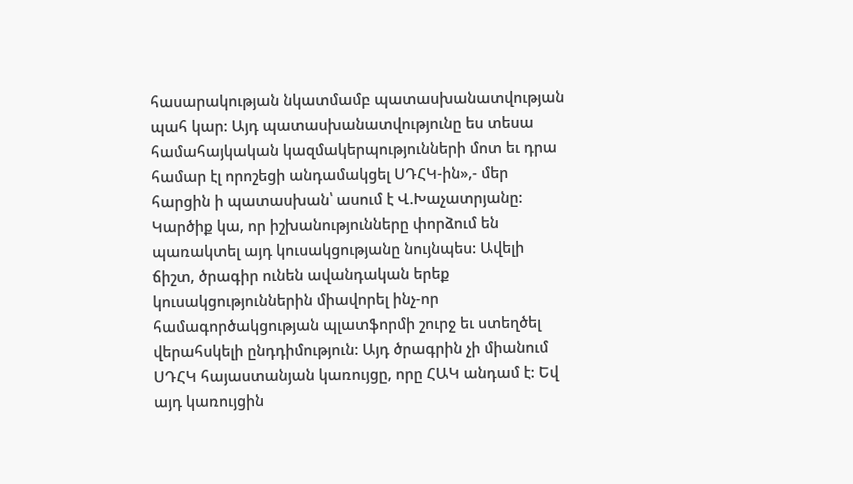հասարակության նկատմամբ պատասխանատվության պահ կար: Այդ պատասխանատվությունը ես տեսա համահայկական կազմակերպությունների մոտ եւ դրա համար էլ որոշեցի անդամակցել ՍԴՀԿ-ին»,- մեր հարցին ի պատասխան՝ ասում է Վ.Խաչատրյանը:
Կարծիք կա, որ իշխանությունները փորձում են պառակտել այդ կուսակցությանը նույնպես: Ավելի ճիշտ, ծրագիր ունեն ավանդական երեք կուսակցություններին միավորել ինչ-որ համագործակցության պլատֆորմի շուրջ եւ ստեղծել վերահսկելի ընդդիմություն: Այդ ծրագրին չի միանում ՍԴՀԿ հայաստանյան կառույցը, որը ՀԱԿ անդամ է: Եվ այդ կառույցին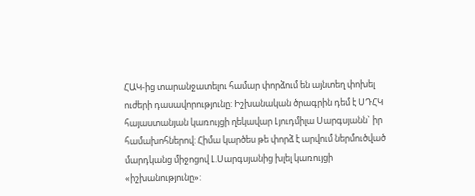ՀԱԿ-ից տարանջատելու համար փորձում են այնտեղ փոխել ուժերի դասավորությունը: Իշխանական ծրագրին դեմ է ՍԴՀԿ հայաստանյան կառույցի ղեկավար Լյուդմիլա Սարգսյանն` իր համախոհներով: Հիմա կարծես թե փորձ է արվում ներմուծված մարդկանց միջոցով Լ.Սարգսյանից խլել կառույցի «իշխանությունը»: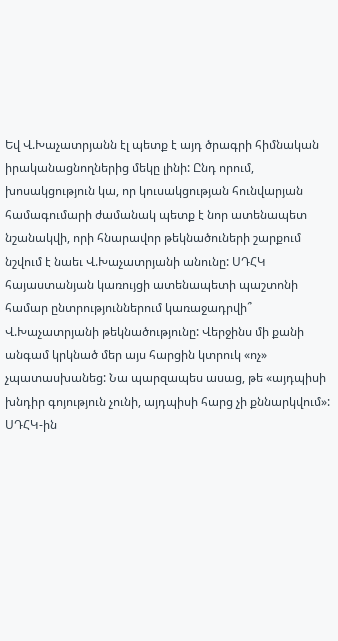Եվ Վ.Խաչատրյանն էլ պետք է այդ ծրագրի հիմնական իրականացնողներից մեկը լինի: Ընդ որում, խոսակցություն կա, որ կուսակցության հունվարյան համագումարի ժամանակ պետք է նոր ատենապետ նշանակվի, որի հնարավոր թեկնածուների շարքում նշվում է նաեւ Վ.Խաչատրյանի անունը: ՍԴՀԿ հայաստանյան կառույցի ատենապետի պաշտոնի համար ընտրություններում կառաջադրվի՞ Վ.Խաչատրյանի թեկնածությունը: Վերջինս մի քանի անգամ կրկնած մեր այս հարցին կտրուկ «ոչ» չպատասխանեց: Նա պարզապես ասաց, թե «այդպիսի խնդիր գոյություն չունի, այդպիսի հարց չի քննարկվում»: ՍԴՀԿ-ին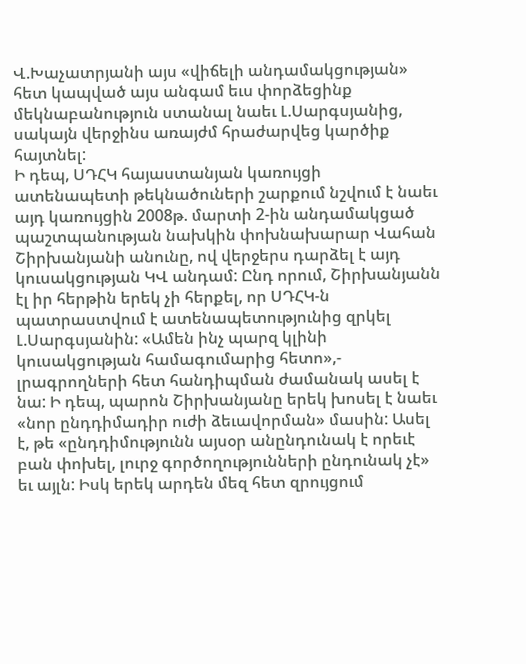Վ.Խաչատրյանի այս «վիճելի անդամակցության» հետ կապված այս անգամ եւս փորձեցինք մեկնաբանություն ստանալ նաեւ Լ.Սարգսյանից, սակայն վերջինս առայժմ հրաժարվեց կարծիք հայտնել:
Ի դեպ, ՍԴՀԿ հայաստանյան կառույցի ատենապետի թեկնածուների շարքում նշվում է նաեւ այդ կառույցին 2008թ. մարտի 2-ին անդամակցած պաշտպանության նախկին փոխնախարար Վահան Շիրխանյանի անունը, ով վերջերս դարձել է այդ կուսակցության ԿՎ անդամ: Ընդ որում, Շիրխանյանն էլ իր հերթին երեկ չի հերքել, որ ՍԴՀԿ-ն պատրաստվում է ատենապետությունից զրկել Լ.Սարգսյանին: «Ամեն ինչ պարզ կլինի կուսակցության համագումարից հետո»,- լրագրողների հետ հանդիպման ժամանակ ասել է նա: Ի դեպ, պարոն Շիրխանյանը երեկ խոսել է նաեւ «նոր ընդդիմադիր ուժի ձեւավորման» մասին: Ասել է, թե «ընդդիմությունն այսօր անընդունակ է որեւէ բան փոխել, լուրջ գործողությունների ընդունակ չէ» եւ այլն: Իսկ երեկ արդեն մեզ հետ զրույցում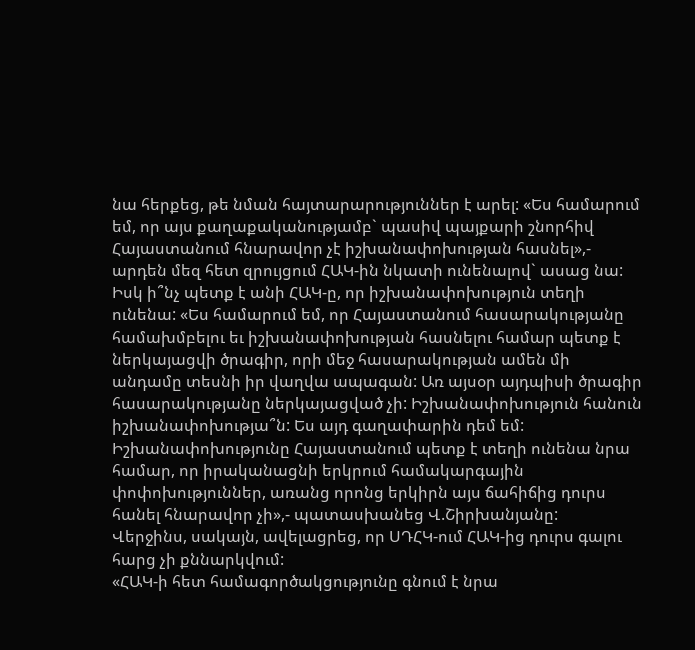նա հերքեց, թե նման հայտարարություններ է արել: «Ես համարում եմ, որ այս քաղաքականությամբ` պասիվ պայքարի շնորհիվ Հայաստանում հնարավոր չէ իշխանափոխության հասնել»,- արդեն մեզ հետ զրույցում ՀԱԿ-ին նկատի ունենալով` ասաց նա:
Իսկ ի՞նչ պետք է անի ՀԱԿ-ը, որ իշխանափոխություն տեղի ունենա: «Ես համարում եմ, որ Հայաստանում հասարակությանը համախմբելու եւ իշխանափոխության հասնելու համար պետք է ներկայացվի ծրագիր, որի մեջ հասարակության ամեն մի անդամը տեսնի իր վաղվա ապագան: Առ այսօր այդպիսի ծրագիր հասարակությանը ներկայացված չի: Իշխանափոխություն հանուն իշխանափոխությա՞ն: Ես այդ գաղափարին դեմ եմ: Իշխանափոխությունը Հայաստանում պետք է տեղի ունենա նրա համար, որ իրականացնի երկրում համակարգային փոփոխություններ, առանց որոնց երկիրն այս ճահիճից դուրս հանել հնարավոր չի»,- պատասխանեց Վ.Շիրխանյանը:
Վերջինս, սակայն, ավելացրեց, որ ՍԴՀԿ-ում ՀԱԿ-ից դուրս գալու հարց չի քննարկվում:
«ՀԱԿ-ի հետ համագործակցությունը գնում է նրա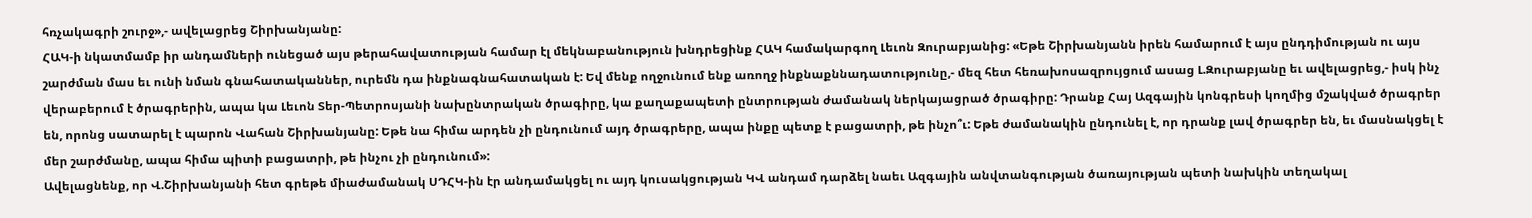հռչակագրի շուրջ»,- ավելացրեց Շիրխանյանը:
ՀԱԿ-ի նկատմամբ իր անդամների ունեցած այս թերահավատության համար էլ մեկնաբանություն խնդրեցինք ՀԱԿ համակարգող Լեւոն Զուրաբյանից: «Եթե Շիրխանյանն իրեն համարում է այս ընդդիմության ու այս շարժման մաս եւ ունի նման գնահատականներ, ուրեմն դա ինքնագնահատական է: Եվ մենք ողջունում ենք առողջ ինքնաքննադատությունը,- մեզ հետ հեռախոսազրույցում ասաց Լ.Զուրաբյանը եւ ավելացրեց,- իսկ ինչ վերաբերում է ծրագրերին, ապա կա Լեւոն Տեր-Պետրոսյանի նախընտրական ծրագիրը, կա քաղաքապետի ընտրության ժամանակ ներկայացրած ծրագիրը: Դրանք Հայ Ազգային կոնգրեսի կողմից մշակված ծրագրեր են, որոնց սատարել է պարոն Վահան Շիրխանյանը: Եթե նա հիմա արդեն չի ընդունում այդ ծրագրերը, ապա ինքը պետք է բացատրի, թե ինչո՞ւ: Եթե ժամանակին ընդունել է, որ դրանք լավ ծրագրեր են, եւ մասնակցել է մեր շարժմանը, ապա հիմա պիտի բացատրի, թե ինչու չի ընդունում»:
Ավելացնենք, որ Վ.Շիրխանյանի հետ գրեթե միաժամանակ ՍԴՀԿ-ին էր անդամակցել ու այդ կուսակցության ԿՎ անդամ դարձել նաեւ Ազգային անվտանգության ծառայության պետի նախկին տեղակալ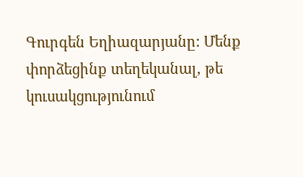Գուրգեն Եղիազարյանը: Մենք փորձեցինք տեղեկանալ, թե կուսակցությունում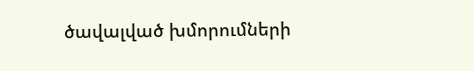ծավալված խմորումների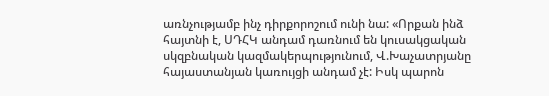առնչությամբ ինչ դիրքորոշում ունի նա: «Որքան ինձ հայտնի է, ՍԴՀԿ անդամ դառնում են կուսակցական սկզբնական կազմակերպությունում, Վ.Խաչատրյանը հայաստանյան կառույցի անդամ չէ: Իսկ պարոն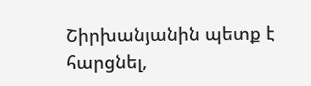Շիրխանյանին պետք է հարցնել,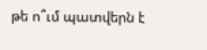թե ո՞ւմ պատվերն է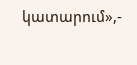կատարում»,-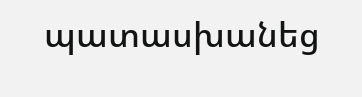պատասխանեց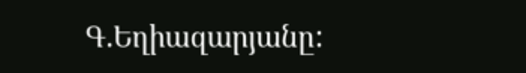Գ.Եղիազարյանը: